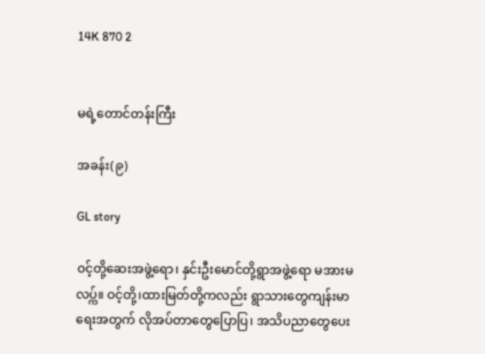14K 870 2


မရဲ့တောင်တန်းကြီး

အခန်း(၉)

GL story

ဝင့်တို့ဆေးအဖွဲ့ရော၊ နှင်းဦးမောင်တို့ရွာအဖွဲ့ရော မအားမလပ္က်။ ဝင့်တို့၊ထားမြတ်တို့ကလည်း ရွာသားတွေကျန်းမာရေးအတွက် လိုအပ်တာတွေပြောပြ၊ အသိပညာတွေပေး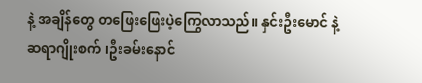နဲ့ အချိန်တွေ တဖြေးဖြေးပဲ့ကြွေလာသည်။ နှင်းဦးမောင် နဲ့ ဆရာဂျိုးစက် ၊ဦးခမ်းနောင်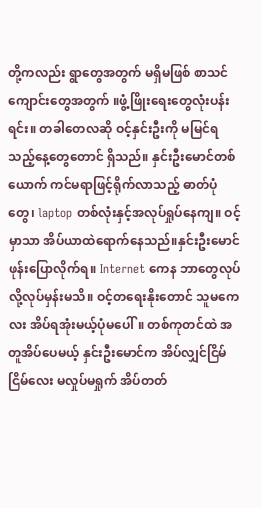တို့ကလည်း ရွာတွေအတွက် မရှိမဖြစ် စာသင်ကျောင်းတွေအတွက် ။ဖွံ့ဖြိုးရေးတွေလုံးပန်းရင်း။ တခါတေလဆို ဝင့်နှင်းဦးကို မမြင်ရသည့်နေ့တွေတောင် ရှိသည်။ နှင်းဦးမောင်တစ်ယောက် ကင်မရာဖြင့်ရိုက်လာသည့် ဓာတ်ပုံတွေ၊ laptop တစ်လုံးနှင့်အလုပ်ရှုပ်နေကျ။ ဝင့်မှာသာ အိပ်ယာထဲရောက်နေသည်။နှင်းဦးမောင် ဖုန်းပြောလိုက်ရ။ Internet ကေန ဘာတွေလုပ်လို့လုပ်မှန်းမသိ။ ဝင့်တရေးနိုးတောင် သူမကေလး အိပ်ရအုံးမယ့်ပုံမပေါ်။ တစ်ကုတင်ထဲ အတူအိပ်ပေမယ့် နှင်းဦးမောင်က အိပ်လျှင်ငြိမ်ငြိမ်လေး မလှုပ်မရှုက် အိပ်တတ်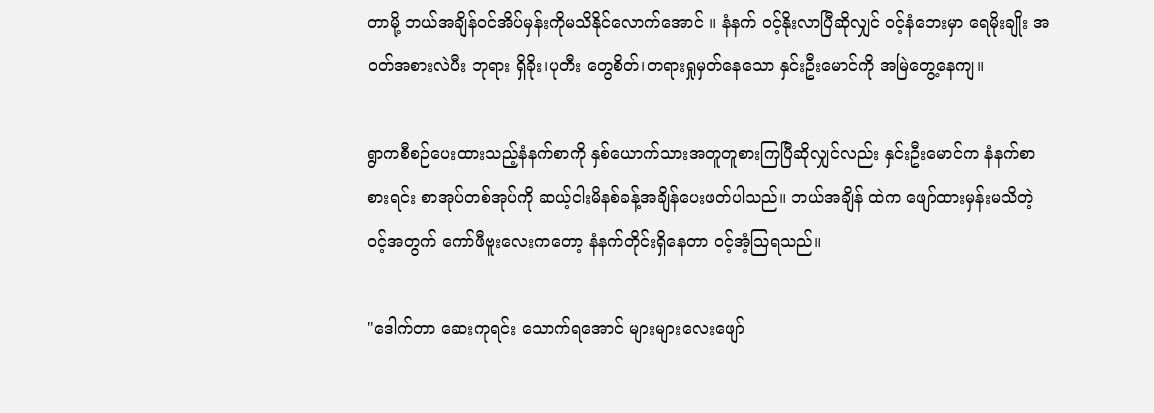တာမို့ ဘယ်အချိန်ဝင်အိပ်မှန်းကိုမသိနိုင်လောက်အောင် ။ နံနက် ဝင့်နိုးလာပြီဆိုလျှင် ဝင့်နံဘေးမှာ ရေမိုးချိုး အဝတ်အစားလဲပီး ဘုရား ရှိခိုး၊ပုတီး တွေစိတ်၊တရားရှုမှတ်နေသော နှင်းဦးမောင်ကို အမြဲတွေ့နေကျ။

ရွာကစီစဉ်ပေးထားသည့်နံနက်စာကို နှစ်ယောက်သားအတူတူစားကြပြီဆိုလျှင်လည်း နှင်းဦးမောင်က နံနက်စာစားရင်း စာအုပ်တစ်အုပ်ကို ဆယ့်ငါးမိနစ်ခန့်အချိန်ပေးဖတ်ပါသည်။ ဘယ်အချိန် ထဲက ဖျော်ထားမှန်းမသိတဲ့ ဝင့်အတွက် ကော်ဖီဗူးလေးကတော့ နံနက်တိုင်းရှိနေတာ ဝင့်အံ့သြရသည်။

"ဒေါက်တာ ဆေးကုရင်း သောက်ရအောင် များများလေးဖျော်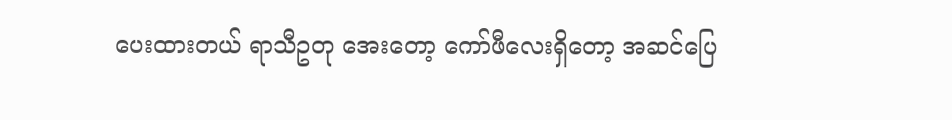ပေးထားတယ် ရာသီဥတု အေးတော့ ကော်ဖီလေးရှိတော့ အဆင်ပြေ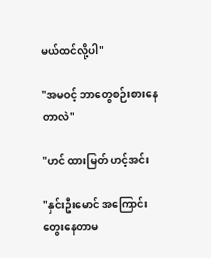မယ်ထင်လို့ပါ"

"အမဝင့် ဘာတွေစဉ်းစားနေတာလဲ"

"ဟင် ထားမြတ် ဟင့်အင်း

"နှင်းဦးမောင် အကြောင်းတွေးနေတာမ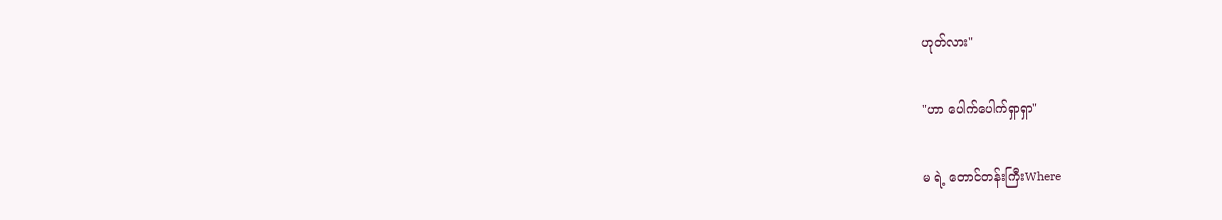ဟုတ်လား"

"ဟာ ပေါက်ပေါက်ရှာရှာ"

မ ရဲ့ တောင်တန်းကြီးWhere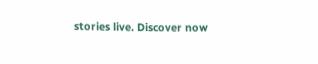stories live. Discover now